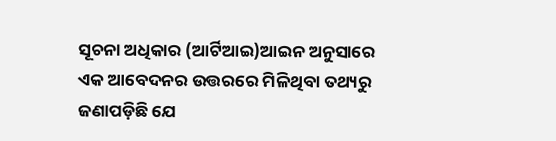ସୂଚନା ଅଧିକାର (ଆର୍ଟିଆଇ)ଆଇନ ଅନୁସାରେ ଏକ ଆବେଦନର ଉତ୍ତରରେ ମିଳିଥିବା ତଥ୍ୟରୁ ଜଣାପଡ଼ିଛି ଯେ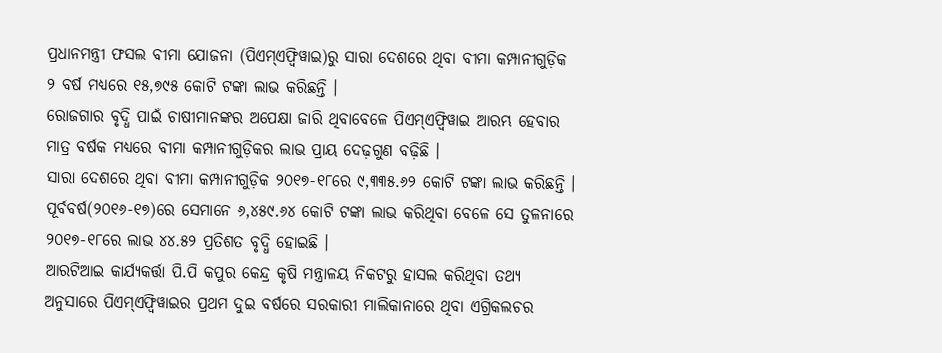ପ୍ରଧାନମନ୍ତ୍ରୀ ଫସଲ ବୀମା ଯୋଜନା (ପିଏମ୍ଏଫ୍ବିୱାଇ)ରୁ ସାରା ଦେଶରେ ଥିବା ବୀମା କମ୍ପାନୀଗୁଡ଼ିକ ୨ ବର୍ଷ ମଧ୍ୟରେ ୧୫,୭୯୫ କୋଟି ଟଙ୍କା ଲାଭ କରିଛନ୍ତି ।
ରୋଜଗାର ବୃଦ୍ଧି ପାଇଁ ଚାଷୀମାନଙ୍କର ଅପେକ୍ଷା ଜାରି ଥିବାବେଳେ ପିଏମ୍ଏଫ୍ବିୱାଇ ଆରମ୍ଭ ହେବାର ମାତ୍ର ବର୍ଷକ ମଧ୍ୟରେ ବୀମା କମ୍ପାନୀଗୁଡ଼ିକର ଲାଭ ପ୍ରାୟ ଦେଢ଼ଗୁଣ ବଢ଼ିଛି ।
ସାରା ଦେଶରେ ଥିବା ବୀମା କମ୍ପାନୀଗୁଡ଼ିକ ୨୦୧୭-୧୮ରେ ୯,୩୩୫.୬୨ କୋଟି ଟଙ୍କା ଲାଭ କରିଛନ୍ତି । ପୂର୍ବବର୍ଷ(୨୦୧୬-୧୭)ରେ ସେମାନେ ୬,୪୫୯.୬୪ କୋଟି ଟଙ୍କା ଲାଭ କରିଥିବା ବେଳେ ସେ ତୁଳନାରେ ୨୦୧୭-୧୮ରେ ଲାଭ ୪୪.୫୨ ପ୍ରତିଶତ ବୃଦ୍ଧି ହୋଇଛି ।
ଆରଟିଆଇ କାର୍ଯ୍ୟକର୍ତ୍ତା ପି.ପି କପୁର କେନ୍ଦ୍ର କୃଷି ମନ୍ତ୍ରାଳୟ ନିକଟରୁ ହାସଲ କରିଥିବା ତଥ୍ୟ ଅନୁସାରେ ପିଏମ୍ଏଫ୍ବିୱାଇର ପ୍ରଥମ ଦୁଇ ବର୍ଷରେ ସରକାରୀ ମାଲିକାନାରେ ଥିବା ଏଗ୍ରିକଲଚର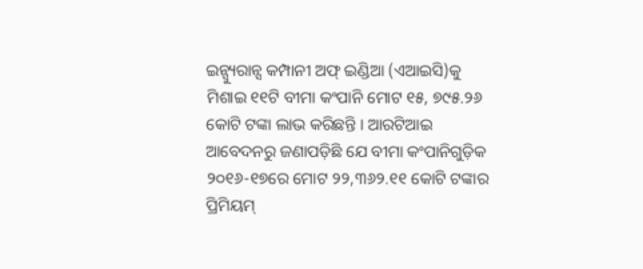ଇନ୍ସ୍ୟୁରାନ୍ସ କମ୍ପାନୀ ଅଫ୍ ଇଣ୍ଡିଆ (ଏଆଇସି)କୁ ମିଶାଇ ୧୧ଟି ବୀମା କଂପାନି ମୋଟ ୧୫, ୭୯୫.୨୬ କୋଟି ଟଙ୍କା ଲାଭ କରିଛନ୍ତି । ଆରଟିଆଇ ଆବେଦନରୁ ଜଣାପଡ଼ିଛି ଯେ ବୀମା କଂପାନିଗୁଡ଼ିକ ୨୦୧୬-୧୭ରେ ମୋଟ ୨୨,୩୬୨.୧୧ କୋଟି ଟଙ୍କାର ପ୍ରିମିୟମ୍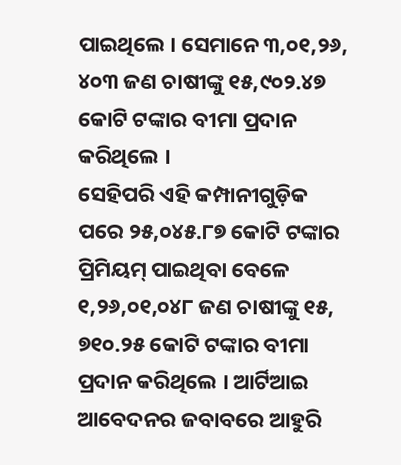ପାଇଥିଲେ । ସେମାନେ ୩,୦୧,୨୬, ୪୦୩ ଜଣ ଚାଷୀଙ୍କୁ ୧୫,୯୦୨.୪୭ କୋଟି ଟଙ୍କାର ବୀମା ପ୍ରଦାନ କରିଥିଲେ ।
ସେହିପରି ଏହି କମ୍ପାନୀଗୁଡ଼ିକ ପରେ ୨୫,୦୪୫.୮୭ କୋଟି ଟଙ୍କାର ପ୍ରିମିୟମ୍ ପାଇଥିବା ବେଳେ ୧,୨୬,୦୧,୦୪୮ ଜଣ ଚାଷୀଙ୍କୁ ୧୫, ୭୧୦.୨୫ କୋଟି ଟଙ୍କାର ବୀମା ପ୍ରଦାନ କରିଥିଲେ । ଆର୍ଟିଆଇ ଆବେଦନର ଜବାବରେ ଆହୁରି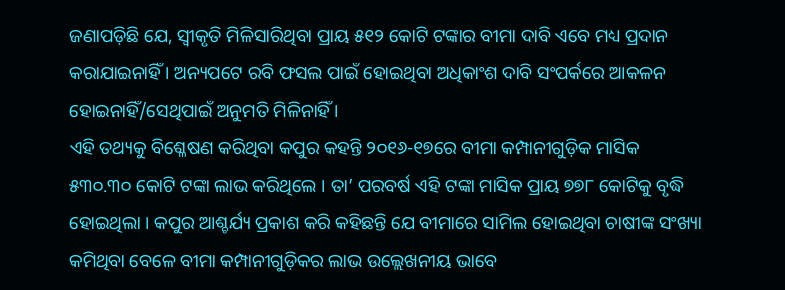ଜଣାପଡ଼ିଛି ଯେ, ସ୍ୱୀକୃତି ମିଳିସାରିଥିବା ପ୍ରାୟ ୫୧୨ କୋଟି ଟଙ୍କାର ବୀମା ଦାବି ଏବେ ମଧ୍ୟ ପ୍ରଦାନ କରାଯାଇନାହିଁ । ଅନ୍ୟପଟେ ରବି ଫସଲ ପାଇଁ ହୋଇଥିବା ଅଧିକାଂଶ ଦାବି ସଂପର୍କରେ ଆକଳନ ହୋଇନାହିଁ/ସେଥିପାଇଁ ଅନୁମତି ମିଳିନାହିଁ ।
ଏହି ତଥ୍ୟକୁ ବିଶ୍ଳେଷଣ କରିଥିବା କପୁର କହନ୍ତି ୨୦୧୬-୧୭ରେ ବୀମା କମ୍ପାନୀଗୁଡ଼ିକ ମାସିକ ୫୩୦.୩୦ କୋଟି ଟଙ୍କା ଲାଭ କରିଥିଲେ । ତା’ ପରବର୍ଷ ଏହି ଟଙ୍କା ମାସିକ ପ୍ରାୟ ୭୭୮ କୋଟିକୁ ବୃଦ୍ଧି ହୋଇଥିଲା । କପୁର ଆଶ୍ଚର୍ଯ୍ୟ ପ୍ରକାଶ କରି କହିଛନ୍ତି ଯେ ବୀମାରେ ସାମିଲ ହୋଇଥିବା ଚାଷୀଙ୍କ ସଂଖ୍ୟା କମିଥିବା ବେଳେ ବୀମା କମ୍ପାନୀଗୁଡ଼ିକର ଲାଭ ଉଲ୍ଲେଖନୀୟ ଭାବେ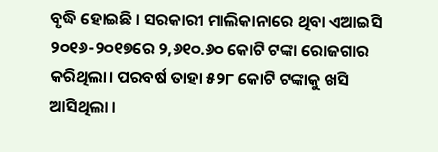ବୃଦ୍ଧି ହୋଇଛି । ସରକାରୀ ମାଲିକାନାରେ ଥିବା ଏଆଇସି ୨୦୧୬-୨୦୧୭ରେ ୨,୬୧୦.୬୦ କୋଟି ଟଙ୍କା ରୋଜଗାର କରିଥିଲା। ପରବର୍ଷ ତାହା ୫୨୮ କୋଟି ଟଙ୍କାକୁ ଖସି ଆସିଥିଲା ।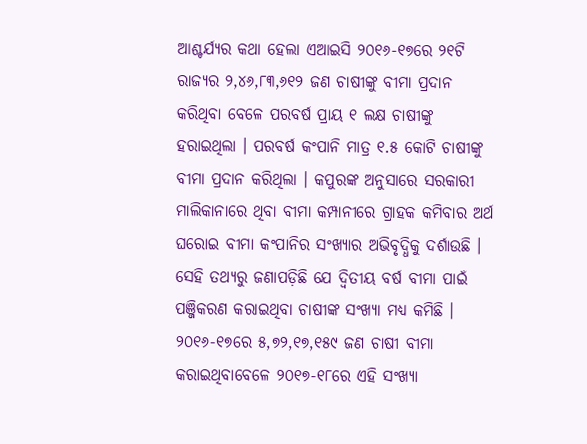ଆଶ୍ଚର୍ଯ୍ୟର କଥା ହେଲା ଏଆଇସି ୨୦୧୬-୧୭ରେ ୨୧ଟି ରାଜ୍ୟର ୨,୪୬,୮୩,୬୧୨ ଜଣ ଚାଷୀଙ୍କୁ ବୀମା ପ୍ରଦାନ କରିଥିବା ବେଳେ ପରବର୍ଷ ପ୍ରାୟ ୧ ଲକ୍ଷ ଚାଷୀଙ୍କୁ ହରାଇଥିଲା । ପରବର୍ଷ କଂପାନି ମାତ୍ର ୧.୫ କୋଟି ଚାଷୀଙ୍କୁ ବୀମା ପ୍ରଦାନ କରିଥିଲା । କପୁରଙ୍କ ଅନୁସାରେ ସରକାରୀ ମାଲିକାନାରେ ଥିବା ବୀମା କମ୍ପାନୀରେ ଗ୍ରାହକ କମିବାର ଅର୍ଥ ଘରୋଇ ବୀମା କଂପାନିର ସଂଖ୍ୟାର ଅଭିବୃଦ୍ଧିକୁ ଦର୍ଶାଉଛି ।
ସେହି ତଥ୍ୟରୁ ଜଣାପଡ଼ିଛି ଯେ ଦ୍ୱିତୀୟ ବର୍ଷ ବୀମା ପାଇଁ ପଞ୍ଜିକରଣ କରାଇଥିବା ଚାଷୀଙ୍କ ସଂଖ୍ୟା ମଧ୍ୟ କମିଛି । ୨୦୧୬-୧୭ରେ ୫,୭୨,୧୭,୧୫୯ ଜଣ ଚାଷୀ ବୀମା କରାଇଥିବାବେଳେ ୨୦୧୭-୧୮ରେ ଏହି ସଂଖ୍ୟା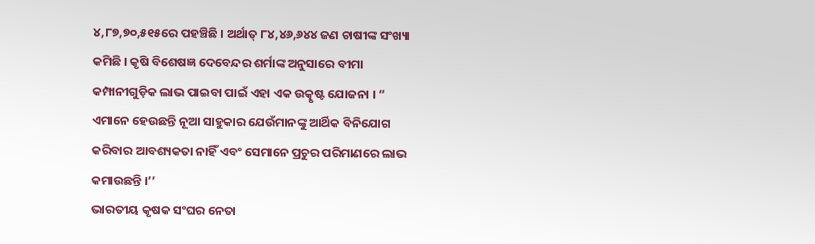୪,୮୭,୭୦,୫୧୫ରେ ପହଞ୍ଚିଛି । ଅର୍ଥାତ୍ ୮୪,୪୬,୬୪୪ ଜଣ ଚାଷୀଙ୍କ ସଂଖ୍ୟା କମିଛି । କୃଷି ବିଶେଷଜ୍ଞ ଦେବେନ୍ଦର ଶର୍ମାଙ୍କ ଅନୁସାରେ ବୀମା କମ୍ପାନୀଗୁଡ଼ିକ ଲାଭ ପାଇବା ପାଇଁ ଏହା ଏକ ଉତ୍କୃଷ୍ଟ ଯୋଜନା । “ ଏମାନେ ହେଉଛନ୍ତି ନୂଆ ସାହୁକାର ଯେଉଁମାନଙ୍କୁ ଆର୍ଥିକ ବିନିଯୋଗ କରିବାର ଆବଶ୍ୟକତା ନାହିଁ ଏବଂ ସେମାନେ ପ୍ରଚୁର ପରିମାଣରେ ଲାଭ କମାଉଛନ୍ତି ।’’
ଭାରତୀୟ କୃଷକ ସଂଘର ନେତା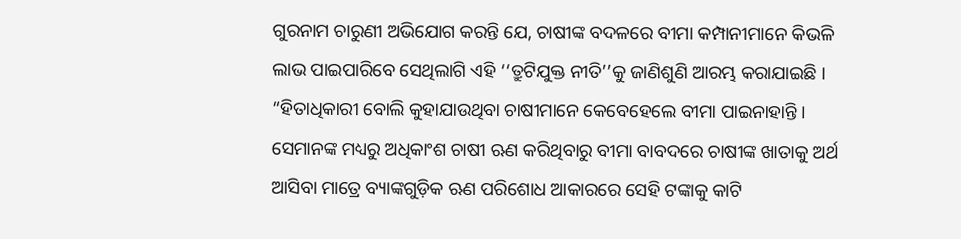ଗୁରନାମ ଚାରୁଣୀ ଅଭିଯୋଗ କରନ୍ତି ଯେ, ଚାଷୀଙ୍କ ବଦଳରେ ବୀମା କମ୍ପାନୀମାନେ କିଭଳି ଲାଭ ପାଇପାରିବେ ସେଥିଲାଗି ଏହି ‘‘ତ୍ରୁଟିଯୁକ୍ତ ନୀତି’’କୁ ଜାଣିଶୁଣି ଆରମ୍ଭ କରାଯାଇଛି । “ହିତାଧିକାରୀ ବୋଲି କୁହାଯାଉଥିବା ଚାଷୀମାନେ କେବେହେଲେ ବୀମା ପାଇନାହାନ୍ତି । ସେମାନଙ୍କ ମଧ୍ୟରୁ ଅଧିକାଂଶ ଚାଷୀ ଋଣ କରିଥିବାରୁ ବୀମା ବାବଦରେ ଚାଷୀଙ୍କ ଖାତାକୁ ଅର୍ଥ ଆସିବା ମାତ୍ରେ ବ୍ୟାଙ୍କଗୁଡ଼ିକ ଋଣ ପରିଶୋଧ ଆକାରରେ ସେହି ଟଙ୍କାକୁ କାଟି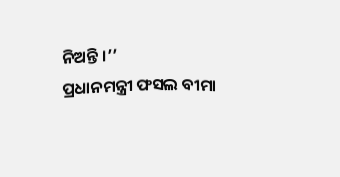ନିଅନ୍ତି ।’’
ପ୍ରଧାନମନ୍ତ୍ରୀ ଫସଲ ବୀମା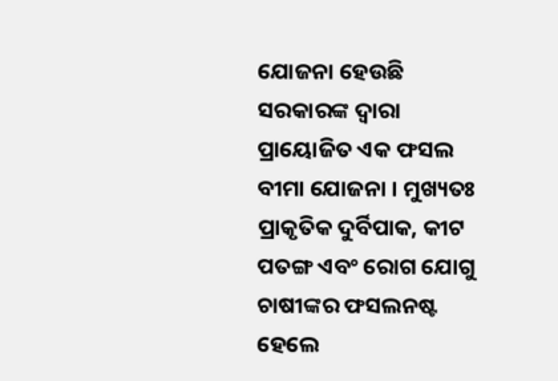ଯୋଜନା ହେଉଛି ସରକାରଙ୍କ ଦ୍ୱାରା ପ୍ରାୟୋଜିତ ଏକ ଫସଲ ବୀମା ଯୋଜନା । ମୁଖ୍ୟତଃ ପ୍ରାକୃତିକ ଦୁର୍ବିପାକ, କୀଟ ପତଙ୍ଗ ଏବଂ ରୋଗ ଯୋଗୁ ଚାଷୀଙ୍କର ଫସଲନଷ୍ଟ ହେଲେ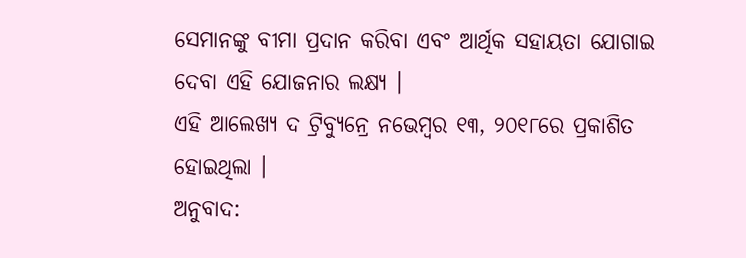ସେମାନଙ୍କୁ ବୀମା ପ୍ରଦାନ କରିବା ଏବଂ ଆର୍ଥିକ ସହାୟତା ଯୋଗାଇ ଦେବା ଏହି ଯୋଜନାର ଲକ୍ଷ୍ୟ ।
ଏହି ଆଲେଖ୍ୟ ଦ ଟ୍ରିବ୍ୟୁନ୍ରେ ନଭେମ୍ବର ୧୩, ୨୦୧୮ରେ ପ୍ରକାଶିତ ହୋଇଥିଲା ।
ଅନୁବାଦ: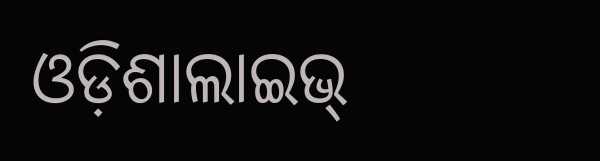ଓଡ଼ିଶାଲାଇଭ୍